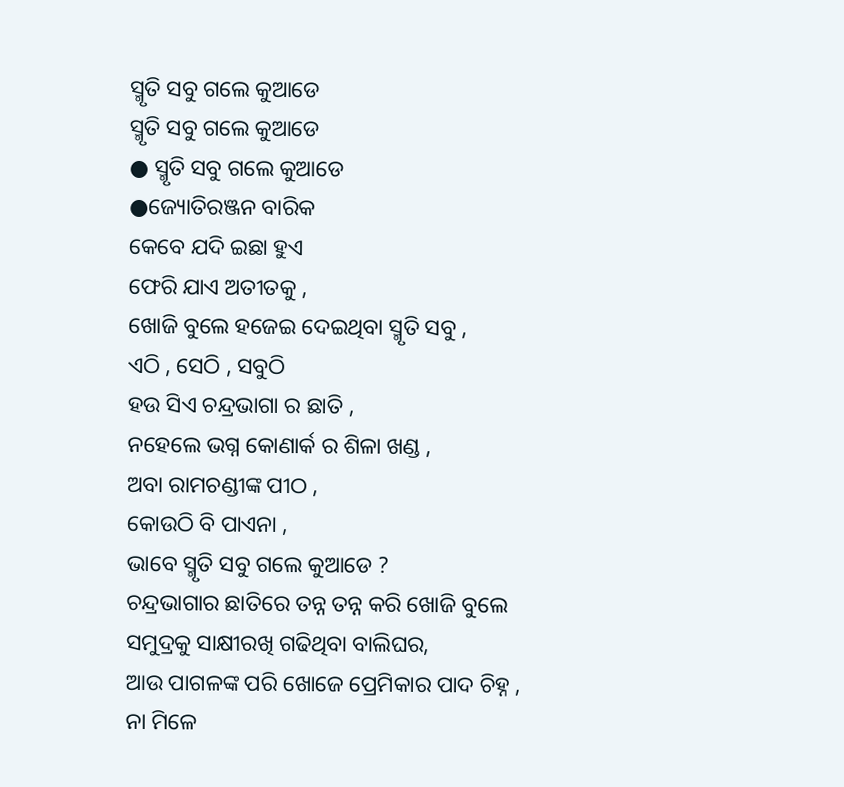ସ୍ମୃତି ସବୁ ଗଲେ କୁଆଡେ
ସ୍ମୃତି ସବୁ ଗଲେ କୁଆଡେ
● ସ୍ମୃତି ସବୁ ଗଲେ କୁଆଡେ
●ଜ୍ୟୋତିରଞ୍ଜନ ବାରିକ
କେବେ ଯଦି ଇଛା ହୁଏ
ଫେରି ଯାଏ ଅତୀତକୁ ,
ଖୋଜି ବୁଲେ ହଜେଇ ଦେଇଥିବା ସ୍ମୃତି ସବୁ ,
ଏଠି , ସେଠି , ସବୁଠି
ହଉ ସିଏ ଚନ୍ଦ୍ରଭାଗା ର ଛାତି ,
ନହେଲେ ଭଗ୍ନ କୋଣାର୍କ ର ଶିଳା ଖଣ୍ଡ ,
ଅବା ରାମଚଣ୍ଡୀଙ୍କ ପୀଠ ,
କୋଉଠି ବି ପାଏନା ,
ଭାବେ ସ୍ମୃତି ସବୁ ଗଲେ କୁଆଡେ ?
ଚନ୍ଦ୍ରଭାଗାର ଛାତିରେ ତନ୍ନ ତନ୍ନ କରି ଖୋଜି ବୁଲେ
ସମୁଦ୍ରକୁ ସାକ୍ଷୀରଖି ଗଢିଥିବା ବାଲିଘର,
ଆଉ ପାଗଳଙ୍କ ପରି ଖୋଜେ ପ୍ରେମିକାର ପାଦ ଚିହ୍ନ ,
ନା ମିଳେ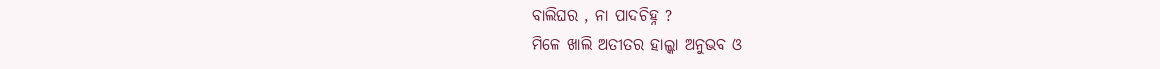ବାଲିଘର , ନା ପାଦଚିହ୍ନ ?
ମିଳେ ଖାଲି ଅତୀତର ହାଲ୍କା ଅନୁଭବ ଓ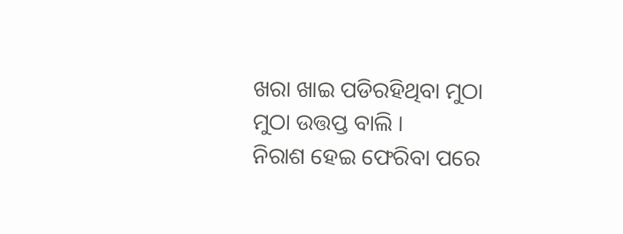ଖରା ଖାଇ ପଡିରହିଥିବା ମୁଠା ମୁଠା ଉତ୍ତପ୍ତ ବାଲି ।
ନିରାଶ ହେଇ ଫେରିବା ପରେ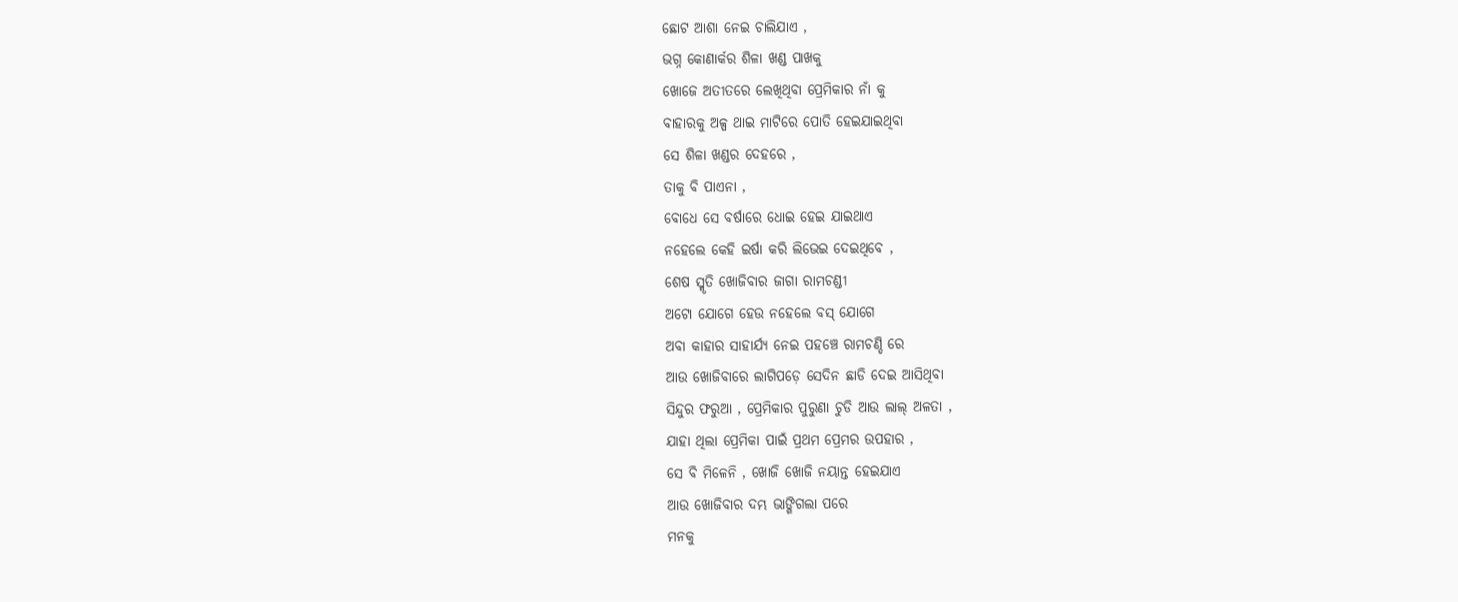ଛୋଟ ଆଶା ନେଇ ଚାଲିଯାଏ ,
ଭଗ୍ନ କୋଣାର୍କର ଶିଳା ଖଣ୍ଡ ପାଖକୁ
ଖୋଜେ ଅତୀତରେ ଲେଖିଥିବା ପ୍ରେମିକାର ନାଁ କୁ
ବାହାରକୁ ଅଳ୍ପ ଥାଇ ମାଟିରେ ପୋତି ହେଇଯାଇଥିବା
ସେ ଶିଳା ଖଣ୍ଡର ଦେହରେ ,
ତାକୁ ବି ପାଏନା ,
ବୋଧେ ସେ ବର୍ଷାରେ ଧୋଇ ହେଇ ଯାଇଥାଏ
ନହେଲେ କେହି ଇର୍ଷା କରି ଲିଭେଇ ଦେଇଥିବେ ,
ଶେଷ ସ୍ମୃତି ଖୋଜିବାର ଜାଗା ରାମଚଣ୍ଡୀ
ଅଟୋ ଯୋଗେ ହେଉ ନହେଲେ ବସ୍ ଯୋଗେ
ଅବା କାହାର ସାହାର୍ଯ୍ୟ ନେଇ ପହଞ୍ଚେ ରାମଚଣ୍ଡି ରେ
ଆଉ ଖୋଜିବାରେ ଲାଗିପଡ଼େ ସେଦିନ ଛାଡି ଦେଇ ଆସିଥିବା
ସିନ୍ଦୁର ଫରୁଆ , ପ୍ରେମିକାର ପୁରୁଣା ଚୁଡି ଆଉ ଲାଲ୍ ଅଳତା ,
ଯାହା ଥିଲା ପ୍ରେମିକା ପାଇଁ ପ୍ରଥମ ପ୍ରେମର ଉପହାର ,
ସେ ବି ମିଳେନି , ଖୋଜି ଖୋଜି ନୟାନ୍ତ ହେଇଯାଏ
ଆଉ ଖୋଜିବାର ଦମ୍ଭ ଭାଙ୍ଗିଗଲା ପରେ
ମନକୁ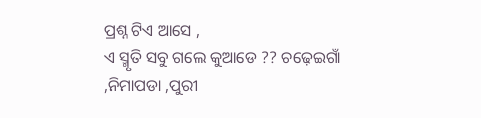ପ୍ରଶ୍ନ ଟିଏ ଆସେ ,
ଏ ସ୍ମୃତି ସବୁ ଗଲେ କୁଆଡେ ?? ଚଢ଼େଇଗାଁ ,ନିମାପଡା ,ପୁରୀ